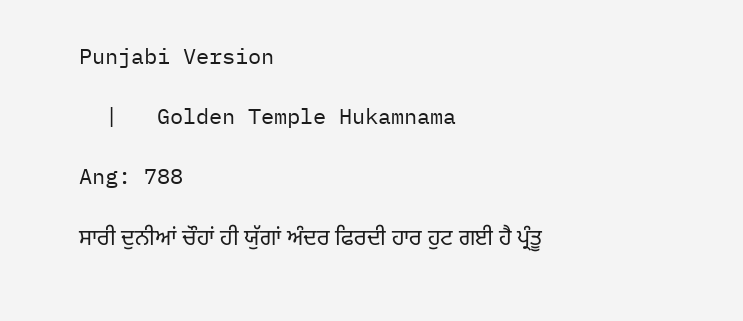Punjabi Version

  |   Golden Temple Hukamnama

Ang: 788

ਸਾਰੀ ਦੁਨੀਆਂ ਚੌਹਾਂ ਹੀ ਯੁੱਗਾਂ ਅੰਦਰ ਫਿਰਦੀ ਹਾਰ ਹੁਟ ਗਈ ਹੈ ਪ੍ਰੰਤੂ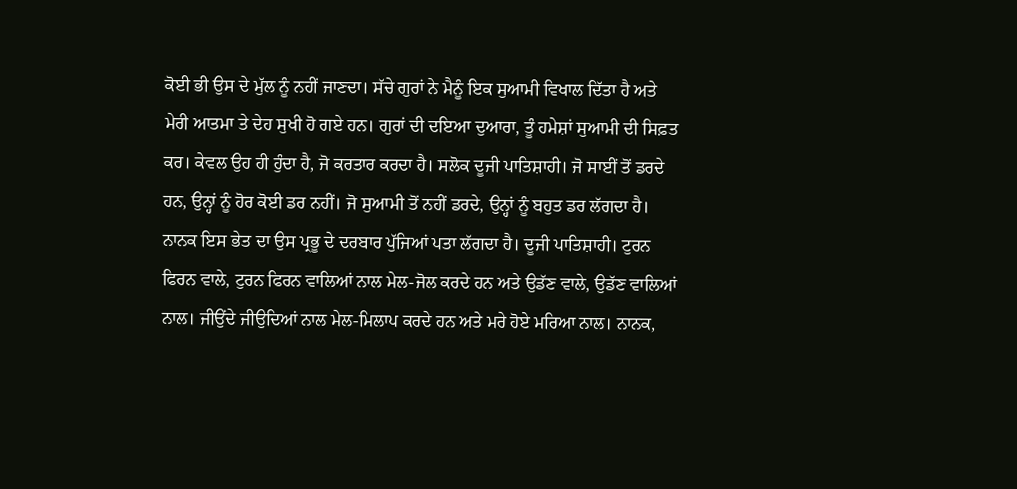ਕੋਈ ਭੀ ਉਸ ਦੇ ਮੁੱਲ ਨੂੰ ਨਹੀਂ ਜਾਣਦਾ। ਸੱਚੇ ਗੁਰਾਂ ਨੇ ਮੈਨੂੰ ਇਕ ਸੁਆਮੀ ਵਿਖਾਲ ਦਿੱਤਾ ਹੈ ਅਤੇ ਮੇਰੀ ਆਤਮਾ ਤੇ ਦੇਹ ਸੁਖੀ ਹੋ ਗਏ ਹਨ। ਗੁਰਾਂ ਦੀ ਦਇਆ ਦੁਆਰਾ, ਤੂੰ ਹਮੇਸ਼ਾਂ ਸੁਆਮੀ ਦੀ ਸਿਫ਼ਤ ਕਰ। ਕੇਵਲ ਉਹ ਹੀ ਹੁੰਦਾ ਹੈ, ਜੋ ਕਰਤਾਰ ਕਰਦਾ ਹੈ। ਸਲੋਕ ਦੂਜੀ ਪਾਤਿਸ਼ਾਹੀ। ਜੋ ਸਾਈਂ ਤੋਂ ਡਰਦੇ ਹਨ, ਉਨ੍ਹਾਂ ਨੂੰ ਹੋਰ ਕੋਈ ਡਰ ਨਹੀਂ। ਜੋ ਸੁਆਮੀ ਤੋਂ ਨਹੀਂ ਡਰਦੇ, ਉਨ੍ਹਾਂ ਨੂੰ ਬਹੁਤ ਡਰ ਲੱਗਦਾ ਹੈ। ਨਾਨਕ ਇਸ ਭੇਤ ਦਾ ਉਸ ਪ੍ਰਭੂ ਦੇ ਦਰਬਾਰ ਪੁੱਜਿਆਂ ਪਤਾ ਲੱਗਦਾ ਹੈ। ਦੂਜੀ ਪਾਤਿਸ਼ਾਹੀ। ਟੁਰਨ ਫਿਰਨ ਵਾਲੇ, ਟੁਰਨ ਫਿਰਨ ਵਾਲਿਆਂ ਨਾਲ ਮੇਲ-ਜੋਲ ਕਰਦੇ ਹਨ ਅਤੇ ਉਡੱਣ ਵਾਲੇ, ਉਡੱਣ ਵਾਲਿਆਂ ਨਾਲ। ਜੀਉਂਦੇ ਜੀਉਦਿਆਂ ਨਾਲ ਮੇਲ-ਮਿਲਾਪ ਕਰਦੇ ਹਨ ਅਤੇ ਮਰੇ ਹੋਏ ਮਰਿਆ ਨਾਲ। ਨਾਨਕ,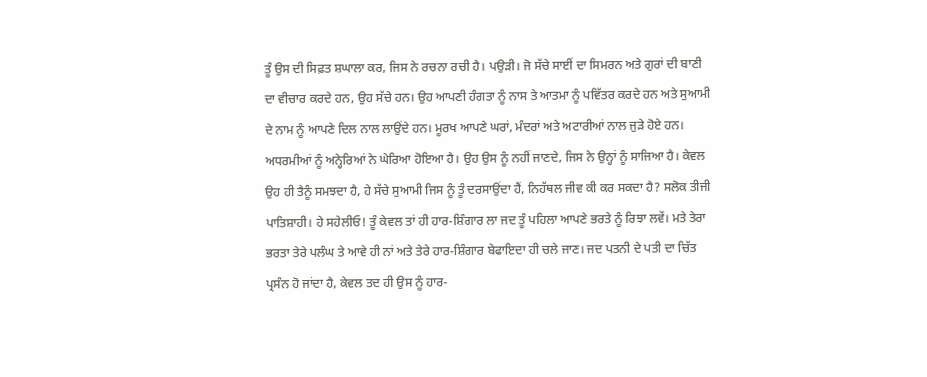ਤੂੰ ਉਸ ਦੀ ਸਿਫ਼ਤ ਸ਼ਘਾਲਾ ਕਰ, ਜਿਸ ਨੇ ਰਚਨਾ ਰਚੀ ਹੈ। ਪਉੜੀ। ਜੋ ਸੱਚੇ ਸਾਈਂ ਦਾ ਸਿਮਰਨ ਅਤੇ ਗੁਰਾਂ ਦੀ ਬਾਣੀ ਦਾ ਵੀਚਾਰ ਕਰਦੇ ਹਨ, ਉਹ ਸੱਚੇ ਹਨ। ਉਹ ਆਪਣੀ ਹੰਗਤਾ ਨੂੰ ਨਾਸ ਤੇ ਆਤਮਾ ਨੂੰ ਪਵਿੱਤਰ ਕਰਦੇ ਹਨ ਅਤੇ ਸੁਆਮੀ ਦੇ ਨਾਮ ਨੂੰ ਆਪਣੇ ਦਿਲ ਨਾਲ ਲਾਉਂਦੇ ਹਨ। ਮੂਰਖ ਆਪਣੇ ਘਰਾਂ, ਮੰਦਰਾਂ ਅਤੇ ਅਟਾਰੀਆਂ ਨਾਲ ਜੁੜੇ ਹੋਏ ਹਨ। ਅਧਰਮੀਆਂ ਨੂੰ ਅਨ੍ਹੇਰਿਆਂ ਨੇ ਘੇਰਿਆ ਹੋਇਆ ਹੈ। ਉਹ ਉਸ ਨੂੰ ਨਹੀਂ ਜਾਣਦੇ, ਜਿਸ ਨੇ ਉਨ੍ਹਾਂ ਨੂੰ ਸਾਜਿਆ ਹੈ। ਕੇਵਲ ਉਹ ਹੀ ਤੈਨੂੰ ਸਮਝਦਾ ਹੈ, ਹੇ ਸੱਚੇ ਸੁਆਮੀ ਜਿਸ ਨੂੰ ਤੂੰ ਦਰਸਾਉਂਦਾ ਹੈਂ, ਨਿਹੱਥਲ ਜੀਵ ਕੀ ਕਰ ਸਕਦਾ ਹੈ? ਸਲੋਕ ਤੀਜੀ ਪਾਤਿਸ਼ਾਹੀ। ਹੇ ਸਹੇਲੀਓ! ਤੂੰ ਕੇਵਲ ਤਾਂ ਹੀ ਹਾਰ-ਸ਼ਿੰਗਾਰ ਲਾ ਜਦ ਤੂੰ ਪਹਿਲਾ ਆਪਣੇ ਭਰਤੇ ਨੂੰ ਰਿਝਾ ਲਵੇਂ। ਮਤੇ ਤੇਰਾ ਭਰਤਾ ਤੇਰੇ ਪਲੰਘ ਤੇ ਆਵੇ ਹੀ ਨਾਂ ਅਤੇ ਤੇਰੇ ਹਾਰ-ਸ਼ਿੰਗਾਰ ਬੇਫਾਇਦਾ ਹੀ ਚਲੇ ਜਾਣ। ਜਦ ਪਤਨੀ ਦੇ ਪਤੀ ਦਾ ਚਿੱਤ ਪ੍ਰਸੰਨ ਹੋ ਜਾਂਦਾ ਹੈ, ਕੇਵਲ ਤਦ ਹੀ ਉਸ ਨੂੰ ਹਾਰ-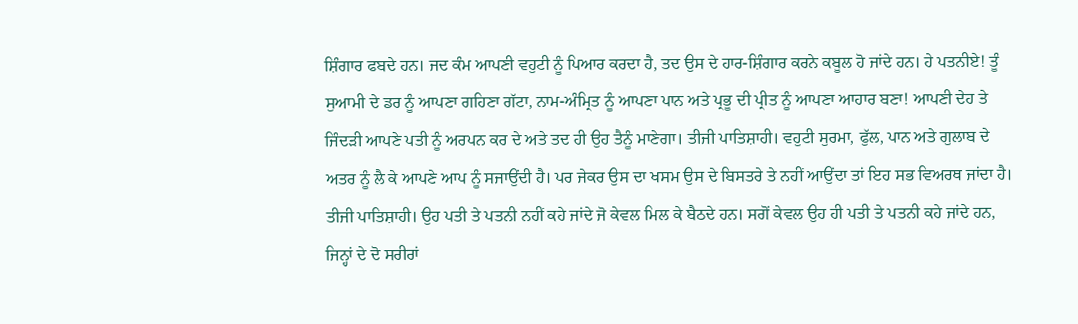ਸ਼ਿੰਗਾਰ ਫਬਦੇ ਹਨ। ਜਦ ਕੰਮ ਆਪਣੀ ਵਹੁਟੀ ਨੂੰ ਪਿਆਰ ਕਰਦਾ ਹੈ, ਤਦ ਉਸ ਦੇ ਹਾਰ-ਸ਼ਿੰਗਾਰ ਕਰਨੇ ਕਬੂਲ ਹੋ ਜਾਂਦੇ ਹਨ। ਹੇ ਪਤਨੀਏ! ਤੂੰ ਸੁਆਮੀ ਦੇ ਡਰ ਨੂੰ ਆਪਣਾ ਗਹਿਣਾ ਗੱਟਾ, ਨਾਮ-ਅੰਮ੍ਰਿਤ ਨੂੰ ਆਪਣਾ ਪਾਨ ਅਤੇ ਪ੍ਰਭੂ ਦੀ ਪ੍ਰੀਤ ਨੂੰ ਆਪਣਾ ਆਹਾਰ ਬਣਾ! ਆਪਣੀ ਦੇਹ ਤੇ ਜਿੰਦੜੀ ਆਪਣੇ ਪਤੀ ਨੂੰ ਅਰਪਨ ਕਰ ਦੇ ਅਤੇ ਤਦ ਹੀ ਉਹ ਤੈਨੂੰ ਮਾਣੇਗਾ। ਤੀਜੀ ਪਾਤਿਸ਼ਾਹੀ। ਵਹੁਟੀ ਸੁਰਮਾ, ਫੁੱਲ, ਪਾਨ ਅਤੇ ਗੁਲਾਬ ਦੇ ਅਤਰ ਨੂੰ ਲੈ ਕੇ ਆਪਣੇ ਆਪ ਨੂੰ ਸਜਾਉਂਦੀ ਹੈ। ਪਰ ਜੇਕਰ ਉਸ ਦਾ ਖਸਮ ਉਸ ਦੇ ਬਿਸਤਰੇ ਤੇ ਨਹੀਂ ਆਉਂਦਾ ਤਾਂ ਇਹ ਸਭ ਵਿਅਰਥ ਜਾਂਦਾ ਹੈ। ਤੀਜੀ ਪਾਤਿਸ਼ਾਹੀ। ਉਹ ਪਤੀ ਤੇ ਪਤਨੀ ਨਹੀਂ ਕਹੇ ਜਾਂਦੇ ਜੋ ਕੇਵਲ ਮਿਲ ਕੇ ਬੈਠਦੇ ਹਨ। ਸਗੋਂ ਕੇਵਲ ਉਹ ਹੀ ਪਤੀ ਤੇ ਪਤਨੀ ਕਹੇ ਜਾਂਦੇ ਹਨ, ਜਿਨ੍ਹਾਂ ਦੇ ਦੋ ਸਰੀਰਾਂ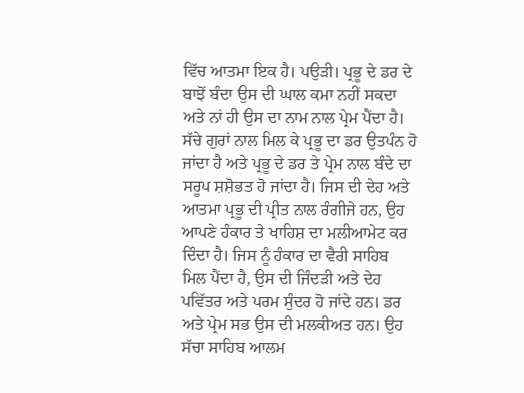ਵਿੱਚ ਆਤਮਾ ਇਕ ਹੈ। ਪਉੜੀ। ਪ੍ਰਭੂ ਦੇ ਡਰ ਦੇ ਬਾਝੋਂ ਬੰਦਾ ਉਸ ਦੀ ਘਾਲ ਕਮਾ ਨਹੀਂ ਸਕਦਾ ਅਤੇ ਨਾਂ ਹੀ ਉਸ ਦਾ ਨਾਮ ਨਾਲ ਪ੍ਰੇਮ ਪੈਂਦਾ ਹੈ। ਸੱਚੇ ਗੁਰਾਂ ਨਾਲ ਮਿਲ ਕੇ ਪ੍ਰਭੂ ਦਾ ਡਰ ਉਤਪੰਨ ਹੋ ਜਾਂਦਾ ਹੈ ਅਤੇ ਪ੍ਰਭੂ ਦੇ ਡਰ ਤੇ ਪ੍ਰੇਮ ਨਾਲ ਬੰਦੇ ਦਾ ਸਰੂਪ ਸ਼ਸ਼ੋਭਤ ਹੋ ਜਾਂਦਾ ਹੈ। ਜਿਸ ਦੀ ਦੇਹ ਅਤੇ ਆਤਮਾ ਪ੍ਰਭੂ ਦੀ ਪ੍ਰੀਤ ਨਾਲ ਰੰਗੀਜੇ ਹਨ, ਉਹ ਆਪਣੇ ਹੰਕਾਰ ਤੇ ਖਾਹਿਸ਼ ਦਾ ਮਲੀਆਮੇਟ ਕਰ ਦਿੰਦਾ ਹੈ। ਜਿਸ ਨੂੰ ਹੰਕਾਰ ਦਾ ਵੈਰੀ ਸਾਹਿਬ ਮਿਲ ਪੈਂਦਾ ਹੈ, ਉਸ ਦੀ ਜਿੰਦੜੀ ਅਤੇ ਦੇਹ ਪਵਿੱਤਰ ਅਤੇ ਪਰਮ ਸੁੰਦਰ ਹੋ ਜਾਂਦੇ ਹਨ। ਡਰ ਅਤੇ ਪ੍ਰੇਮ ਸਭ ਉਸ ਦੀ ਮਲਕੀਅਤ ਹਨ। ਉਹ ਸੱਚਾ ਸਾਹਿਬ ਆਲਮ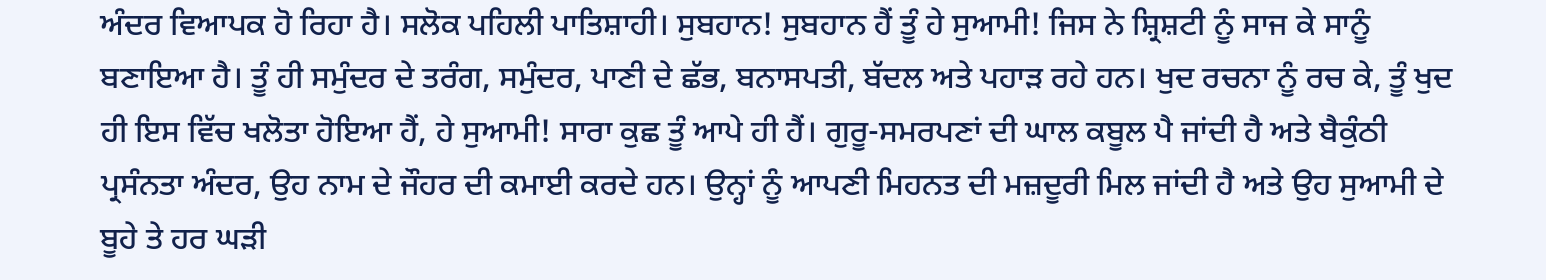ਅੰਦਰ ਵਿਆਪਕ ਹੋ ਰਿਹਾ ਹੈ। ਸਲੋਕ ਪਹਿਲੀ ਪਾਤਿਸ਼ਾਹੀ। ਸੁਬਹਾਨ! ਸੁਬਹਾਨ ਹੈਂ ਤੂੰ ਹੇ ਸੁਆਮੀ! ਜਿਸ ਨੇ ਸ਼੍ਰਿਸ਼ਟੀ ਨੂੰ ਸਾਜ ਕੇ ਸਾਨੂੰ ਬਣਾਇਆ ਹੈ। ਤੂੰ ਹੀ ਸਮੁੰਦਰ ਦੇ ਤਰੰਗ, ਸਮੁੰਦਰ, ਪਾਣੀ ਦੇ ਛੱਭ, ਬਨਾਸਪਤੀ, ਬੱਦਲ ਅਤੇ ਪਹਾੜ ਰਹੇ ਹਨ। ਖੁਦ ਰਚਨਾ ਨੂੰ ਰਚ ਕੇ, ਤੂੰ ਖੁਦ ਹੀ ਇਸ ਵਿੱਚ ਖਲੋਤਾ ਹੋਇਆ ਹੈਂ, ਹੇ ਸੁਆਮੀ! ਸਾਰਾ ਕੁਛ ਤੂੰ ਆਪੇ ਹੀ ਹੈਂ। ਗੁਰੂ-ਸਮਰਪਣਾਂ ਦੀ ਘਾਲ ਕਬੂਲ ਪੈ ਜਾਂਦੀ ਹੈ ਅਤੇ ਬੈਕੁੰਠੀ ਪ੍ਰਸੰਨਤਾ ਅੰਦਰ, ਉਹ ਨਾਮ ਦੇ ਜੌਹਰ ਦੀ ਕਮਾਈ ਕਰਦੇ ਹਨ। ਉਨ੍ਹਾਂ ਨੂੰ ਆਪਣੀ ਮਿਹਨਤ ਦੀ ਮਜ਼ਦੂਰੀ ਮਿਲ ਜਾਂਦੀ ਹੈ ਅਤੇ ਉਹ ਸੁਆਮੀ ਦੇ ਬੂਹੇ ਤੇ ਹਰ ਘੜੀ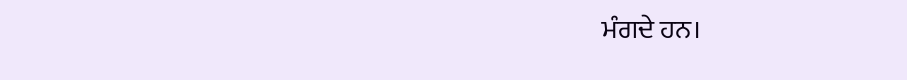ਮੰਗਦੇ ਹਨ।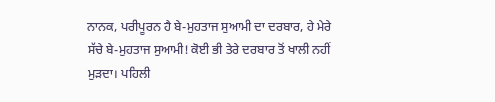ਨਾਨਕ, ਪਰੀਪੂਰਨ ਹੈ ਬੇ-ਮੁਹਤਾਜ ਸੁਆਮੀ ਦਾ ਦਰਬਾਰ, ਹੇ ਮੇਰੇ ਸੱਚੇ ਬੇ-ਮੁਹਤਾਜ ਸੁਆਮੀ! ਕੋਈ ਭੀ ਤੇਰੇ ਦਰਬਾਰ ਤੋਂ ਖਾਲੀ ਨਹੀਂ ਮੁੜਦਾ। ਪਹਿਲੀ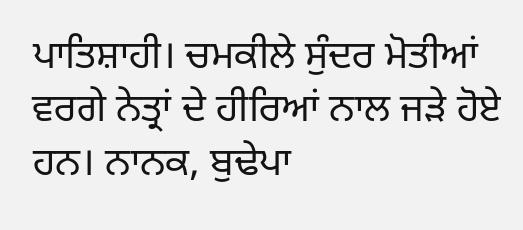ਪਾਤਿਸ਼ਾਹੀ। ਚਮਕੀਲੇ ਸੁੰਦਰ ਮੋਤੀਆਂ ਵਰਗੇ ਨੇਤ੍ਰਾਂ ਦੇ ਹੀਰਿਆਂ ਨਾਲ ਜੜੇ ਹੋਏ ਹਨ। ਨਾਨਕ, ਬੁਢੇਪਾ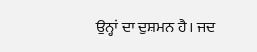ਉਨ੍ਹਾਂ ਦਾ ਦੁਸ਼ਮਨ ਹੈ। ਜਦ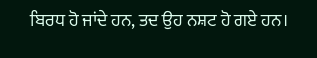ਬਿਰਧ ਹੋ ਜਾਂਦੇ ਹਨ, ਤਦ ਉਹ ਨਸ਼ਟ ਹੋ ਗਏ ਹਨ।